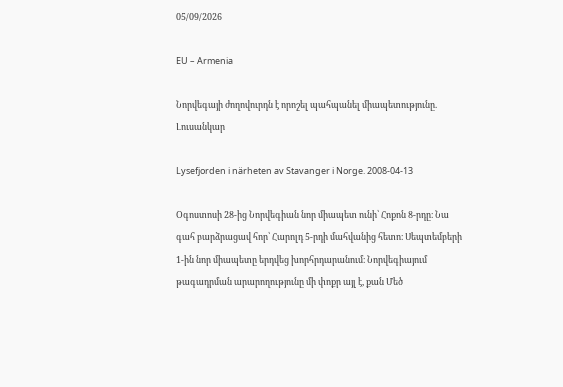05/09/2026

EU – Armenia

Նորվեգայի ժողովուրդն է որոշել պահպանել միապետությունը. Լուսանկար

Lysefjorden i närheten av Stavanger i Norge. 2008-04-13

Օգոստոսի 28-ից Նորվեգիան նոր միապետ ունի՝ Հոքոն 8-րդը։ Նա գահ բարձրացավ հոր՝ Հարոլդ 5-րդի մահվանից հետո։ Սեպտեմբերի 1-ին նոր միապետը երդվեց խորհրդարանում։ Նորվեգիայում թագադրման արարողությունը մի փոքր այլ է, քան Մեծ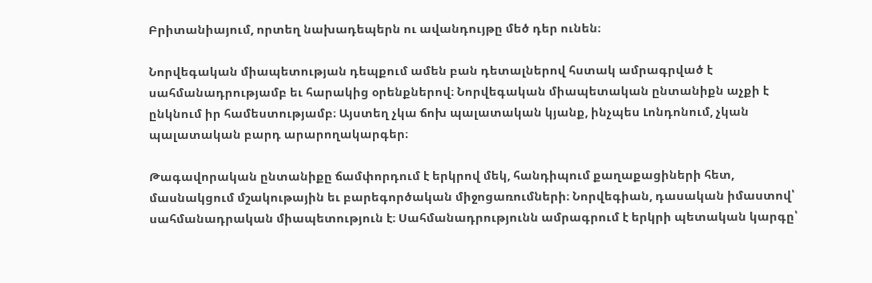Բրիտանիայում, որտեղ նախադեպերն ու ավանդույթը մեծ դեր ունեն։

Նորվեգական միապետության դեպքում ամեն բան դետալներով հստակ ամրագրված է սահմանադրությամբ եւ հարակից օրենքներով։ Նորվեգական միապետական ընտանիքն աչքի է ընկնում իր համեստությամբ։ Այստեղ չկա ճոխ պալատական կյանք, ինչպես Լոնդոնում, չկան պալատական բարդ արարողակարգեր։

Թագավորական ընտանիքը ճամփորդում է երկրով մեկ, հանդիպում քաղաքացիների հետ, մասնակցում մշակութային եւ բարեգործական միջոցառումների։ Նորվեգիան, դասական իմաստով՝ սահմանադրական միապետություն է։ Սահմանադրությունն ամրագրում է երկրի պետական կարգը՝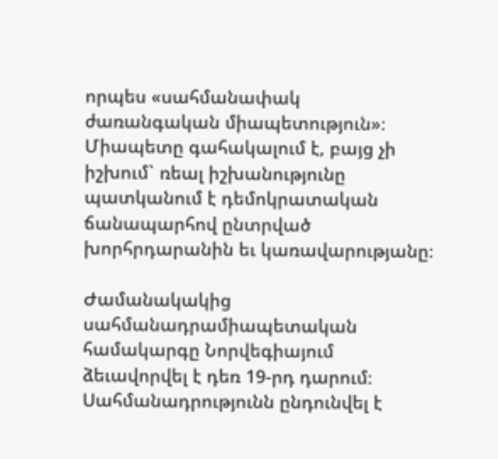որպես «սահմանափակ ժառանգական միապետություն»։ Միապետը գահակալում է, բայց չի իշխում` ռեալ իշխանությունը պատկանում է դեմոկրատական ճանապարհով ընտրված խորհրդարանին եւ կառավարությանը։

Ժամանակակից սահմանադրամիապետական համակարգը Նորվեգիայում ձեւավորվել է դեռ 19-րդ դարում։ Սահմանադրությունն ընդունվել է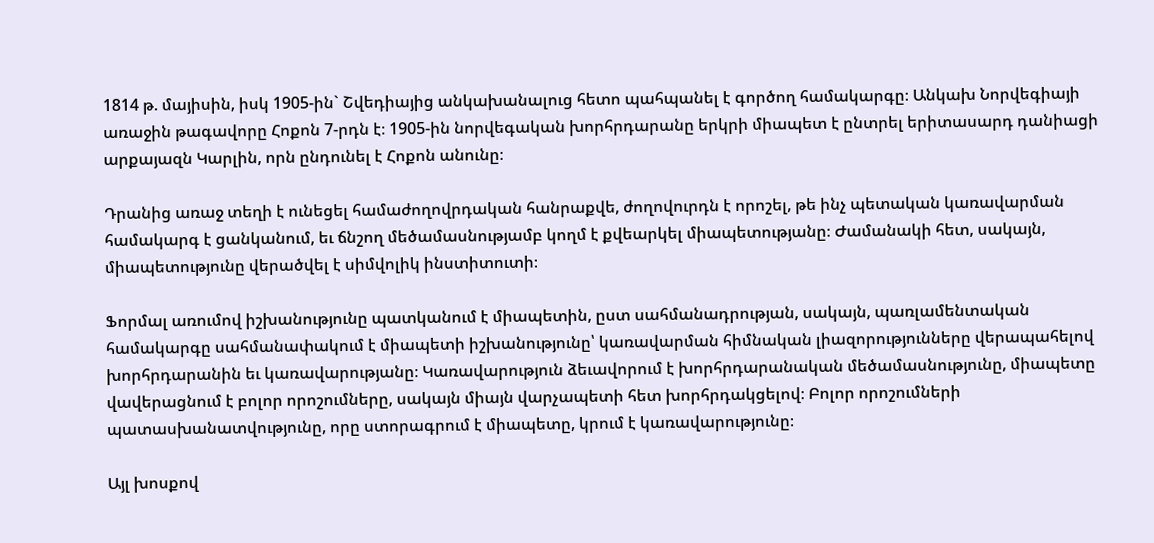1814 թ. մայիսին, իսկ 1905-ին` Շվեդիայից անկախանալուց հետո պահպանել է գործող համակարգը։ Անկախ Նորվեգիայի առաջին թագավորը Հոքոն 7-րդն է։ 1905-ին նորվեգական խորհրդարանը երկրի միապետ է ընտրել երիտասարդ դանիացի արքայազն Կարլին, որն ընդունել է Հոքոն անունը։

Դրանից առաջ տեղի է ունեցել համաժողովրդական հանրաքվե, ժողովուրդն է որոշել, թե ինչ պետական կառավարման համակարգ է ցանկանում, եւ ճնշող մեծամասնությամբ կողմ է քվեարկել միապետությանը։ Ժամանակի հետ, սակայն, միապետությունը վերածվել է սիմվոլիկ ինստիտուտի։

Ֆորմալ առումով իշխանությունը պատկանում է միապետին, ըստ սահմանադրության, սակայն, պառլամենտական համակարգը սահմանափակում է միապետի իշխանությունը՝ կառավարման հիմնական լիազորությունները վերապահելով խորհրդարանին եւ կառավարությանը։ Կառավարություն ձեւավորում է խորհրդարանական մեծամասնությունը, միապետը վավերացնում է բոլոր որոշումները, սակայն միայն վարչապետի հետ խորհրդակցելով։ Բոլոր որոշումների պատասխանատվությունը, որը ստորագրում է միապետը, կրում է կառավարությունը։

Այլ խոսքով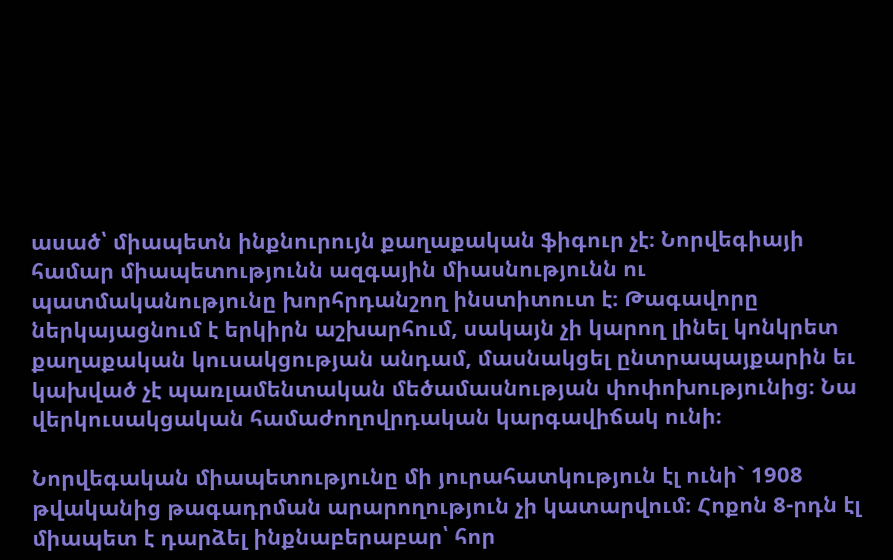ասած՝ միապետն ինքնուրույն քաղաքական ֆիգուր չէ։ Նորվեգիայի համար միապետությունն ազգային միասնությունն ու պատմականությունը խորհրդանշող ինստիտուտ է։ Թագավորը ներկայացնում է երկիրն աշխարհում, սակայն չի կարող լինել կոնկրետ քաղաքական կուսակցության անդամ, մասնակցել ընտրապայքարին եւ կախված չէ պառլամենտական մեծամասնության փոփոխությունից։ Նա վերկուսակցական համաժողովրդական կարգավիճակ ունի։

Նորվեգական միապետությունը մի յուրահատկություն էլ ունի` 1908 թվականից թագադրման արարողություն չի կատարվում։ Հոքոն 8-րդն էլ միապետ է դարձել ինքնաբերաբար՝ հոր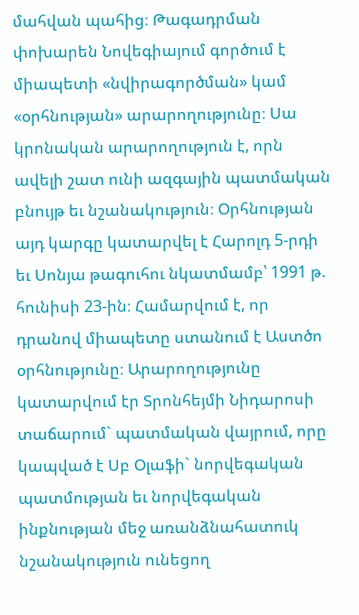մահվան պահից։ Թագադրման փոխարեն Նովեգիայում գործում է միապետի «նվիրագործման» կամ «օրհնության» արարողությունը։ Սա կրոնական արարողություն է, որն ավելի շատ ունի ազգային պատմական բնույթ եւ նշանակություն։ Օրհնության այդ կարգը կատարվել է Հարոլդ 5-րդի եւ Սոնյա թագուհու նկատմամբ՝ 1991 թ. հունիսի 23-ին։ Համարվում է, որ դրանով միապետը ստանում է Աստծո օրհնությունը։ Արարողությունը կատարվում էր Տրոնհեյմի Նիդարոսի տաճարում` պատմական վայրում, որը կապված է Սբ Օլաֆի` նորվեգական պատմության եւ նորվեգական ինքնության մեջ առանձնահատուկ նշանակություն ունեցող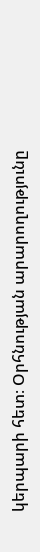կերպարի հետ։ Օրհնության արարողությունը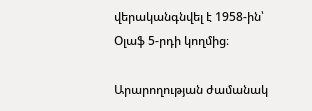վերականգնվել է 1958-ին՝ Օլաֆ 5-րդի կողմից։

Արարողության ժամանակ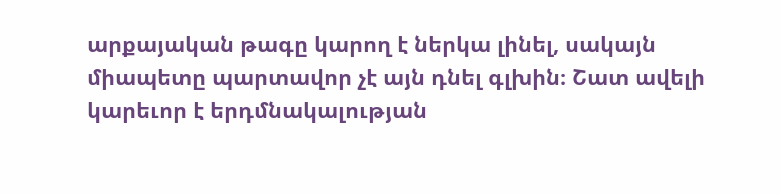արքայական թագը կարող է ներկա լինել, սակայն միապետը պարտավոր չէ այն դնել գլխին։ Շատ ավելի կարեւոր է երդմնակալության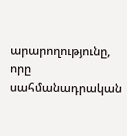արարողությունը, որը սահմանադրական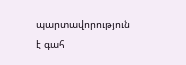պարտավորություն է գահ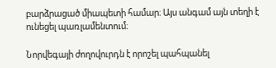բարձրացած միապետի համար։ Այս անգամ այն տեղի է ունեցել պառլամենտում։

Նորվեգայի ժողովուրդն է որոշել պահպանել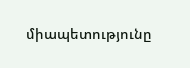միապետությունը